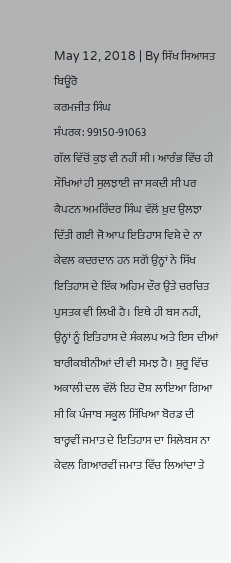May 12, 2018 | By ਸਿੱਖ ਸਿਆਸਤ ਬਿਊਰੋ
ਕਰਮਜੀਤ ਸਿੰਘ
ਸੰਪਰਕ: 99150-91063
ਗੱਲ ਵਿੱਚੋਂ ਕੁਝ ਵੀ ਨਹੀਂ ਸੀ। ਆਰੰਭ ਵਿੱਚ ਹੀ ਸੌਖਿਆਂ ਹੀ ਸੁਲਝਾਈ ਜਾ ਸਕਦੀ ਸੀ ਪਰ ਕੈਪਟਨ ਅਮਰਿੰਦਰ ਸਿੰਘ ਵੱਲੋਂ ਖ਼ੁਦ ਉਲਝਾ ਦਿੱਤੀ ਗਈ ਜੋ ਆਪ ਇਤਿਹਾਸ ਵਿਸ਼ੇ ਦੇ ਨਾ ਕੇਵਲ ਕਦਰਦਾਨ ਹਨ ਸਗੋਂ ਉਨ੍ਹਾਂ ਨੇ ਸਿੱਖ ਇਤਿਹਾਸ ਦੇ ਇੱਕ ਅਹਿਮ ਦੌਰ ਉਤੇ ਚਰਚਿਤ ਪੁਸਤਕ ਵੀ ਲਿਖੀ ਹੈ। ਇਥੇ ਹੀ ਬਸ ਨਹੀਂ, ਉਨ੍ਹਾਂ ਨੂੰ ਇਤਿਹਾਸ ਦੇ ਸੰਕਲਪ ਅਤੇ ਇਸ ਦੀਆਂ ਬਾਰੀਕਬੀਨੀਆਂ ਦੀ ਵੀ ਸਮਝ ਹੈ। ਸ਼ੁਰੂ ਵਿੱਚ ਅਕਾਲੀ ਦਲ ਵੱਲੋਂ ਇਹ ਦੋਸ਼ ਲਾਇਆ ਗਿਆ ਸੀ ਕਿ ਪੰਜਾਬ ਸਕੂਲ ਸਿੱਖਿਆ ਬੋਰਡ ਦੀ ਬਾਰ੍ਹਵੀਂ ਜਮਾਤ ਦੇ ਇਤਿਹਾਸ ਦਾ ਸਿਲੇਬਸ ਨਾ ਕੇਵਲ ਗਿਆਰਵੀਂ ਜਮਾਤ ਵਿੱਚ ਲਿਆਂਦਾ ਤੇ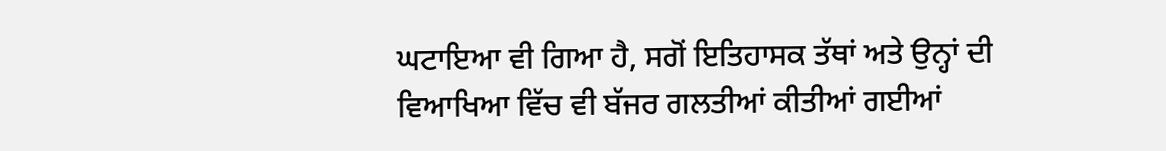ਘਟਾਇਆ ਵੀ ਗਿਆ ਹੈ, ਸਗੋਂ ਇਤਿਹਾਸਕ ਤੱਥਾਂ ਅਤੇ ਉਨ੍ਹਾਂ ਦੀ ਵਿਆਖਿਆ ਵਿੱਚ ਵੀ ਬੱਜਰ ਗਲਤੀਆਂ ਕੀਤੀਆਂ ਗਈਆਂ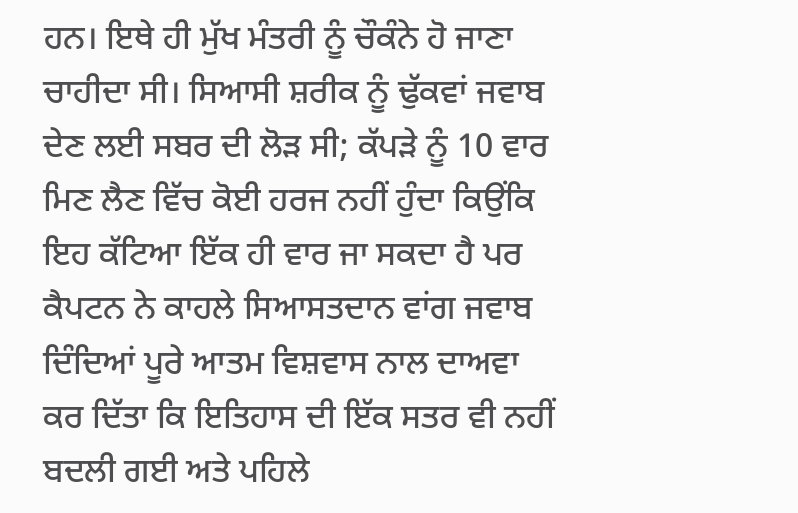ਹਨ। ਇਥੇ ਹੀ ਮੁੱਖ ਮੰਤਰੀ ਨੂੰ ਚੌਕੰਨੇ ਹੋ ਜਾਣਾ ਚਾਹੀਦਾ ਸੀ। ਸਿਆਸੀ ਸ਼ਰੀਕ ਨੂੰ ਢੁੱਕਵਾਂ ਜਵਾਬ ਦੇਣ ਲਈ ਸਬਰ ਦੀ ਲੋੜ ਸੀ; ਕੱਪੜੇ ਨੂੰ 10 ਵਾਰ ਮਿਣ ਲੈਣ ਵਿੱਚ ਕੋਈ ਹਰਜ ਨਹੀਂ ਹੁੰਦਾ ਕਿਉਂਕਿ ਇਹ ਕੱਟਿਆ ਇੱਕ ਹੀ ਵਾਰ ਜਾ ਸਕਦਾ ਹੈ ਪਰ ਕੈਪਟਨ ਨੇ ਕਾਹਲੇ ਸਿਆਸਤਦਾਨ ਵਾਂਗ ਜਵਾਬ ਦਿੰਦਿਆਂ ਪੂਰੇ ਆਤਮ ਵਿਸ਼ਵਾਸ ਨਾਲ ਦਾਅਵਾ ਕਰ ਦਿੱਤਾ ਕਿ ਇਤਿਹਾਸ ਦੀ ਇੱਕ ਸਤਰ ਵੀ ਨਹੀਂ ਬਦਲੀ ਗਈ ਅਤੇ ਪਹਿਲੇ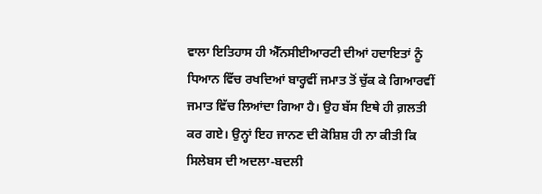ਵਾਲਾ ਇਤਿਹਾਸ ਹੀ ਐੱਨਸੀਈਆਰਟੀ ਦੀਆਂ ਹਦਾਇਤਾਂ ਨੂੰ ਧਿਆਨ ਵਿੱਚ ਰਖਦਿਆਂ ਬਾਰ੍ਹਵੀਂ ਜਮਾਤ ਤੋਂ ਚੁੱਕ ਕੇ ਗਿਆਰਵੀਂ ਜਮਾਤ ਵਿੱਚ ਲਿਆਂਦਾ ਗਿਆ ਹੈ। ਉਹ ਬੱਸ ਇਥੇ ਹੀ ਗ਼ਲਤੀ ਕਰ ਗਏ। ਉਨ੍ਹਾਂ ਇਹ ਜਾਨਣ ਦੀ ਕੋਸ਼ਿਸ਼ ਹੀ ਨਾ ਕੀਤੀ ਕਿ ਸਿਲੇਬਸ ਦੀ ਅਦਲਾ-ਬਦਲੀ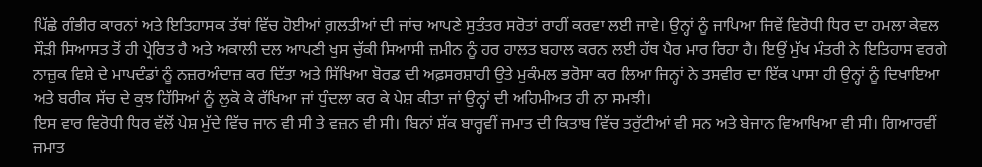ਪਿੱਛੇ ਗੰਭੀਰ ਕਾਰਨਾਂ ਅਤੇ ਇਤਿਹਾਸਕ ਤੱਥਾਂ ਵਿੱਚ ਹੋਈਆਂ ਗ਼ਲਤੀਆਂ ਦੀ ਜਾਂਚ ਆਪਣੇ ਸੁਤੰਤਰ ਸਰੋਤਾਂ ਰਾਹੀਂ ਕਰਵਾ ਲਈ ਜਾਵੇ। ਉਨ੍ਹਾਂ ਨੂੰ ਜਾਪਿਆ ਜਿਵੇਂ ਵਿਰੋਧੀ ਧਿਰ ਦਾ ਹਮਲਾ ਕੇਵਲ ਸੌੜੀ ਸਿਆਸਤ ਤੋਂ ਹੀ ਪ੍ਰੇਰਿਤ ਹੈ ਅਤੇ ਅਕਾਲੀ ਦਲ ਆਪਣੀ ਖੁਸ ਚੁੱਕੀ ਸਿਆਸੀ ਜ਼ਮੀਨ ਨੂੰ ਹਰ ਹਾਲਤ ਬਹਾਲ ਕਰਨ ਲਈ ਹੱਥ ਪੈਰ ਮਾਰ ਰਿਹਾ ਹੈ। ਇਉਂ ਮੁੱਖ ਮੰਤਰੀ ਨੇ ਇਤਿਹਾਸ ਵਰਗੇ ਨਾਜ਼ੁਕ ਵਿਸ਼ੇ ਦੇ ਮਾਪਦੰਡਾਂ ਨੂੰ ਨਜ਼ਰਅੰਦਾਜ਼ ਕਰ ਦਿੱਤਾ ਅਤੇ ਸਿੱਖਿਆ ਬੋਰਡ ਦੀ ਅਫ਼ਸਰਸ਼ਾਹੀ ਉਤੇ ਮੁਕੰਮਲ ਭਰੋਸਾ ਕਰ ਲਿਆ ਜਿਨ੍ਹਾਂ ਨੇ ਤਸਵੀਰ ਦਾ ਇੱਕ ਪਾਸਾ ਹੀ ਉਨ੍ਹਾਂ ਨੂੰ ਦਿਖਾਇਆ ਅਤੇ ਬਰੀਕ ਸੱਚ ਦੇ ਕੁਝ ਹਿੱਸਿਆਂ ਨੂੰ ਲੁਕੋ ਕੇ ਰੱਖਿਆ ਜਾਂ ਧੁੰਦਲਾ ਕਰ ਕੇ ਪੇਸ਼ ਕੀਤਾ ਜਾਂ ਉਨ੍ਹਾਂ ਦੀ ਅਹਿਮੀਅਤ ਹੀ ਨਾ ਸਮਝੀ।
ਇਸ ਵਾਰ ਵਿਰੋਧੀ ਧਿਰ ਵੱਲੋਂ ਪੇਸ਼ ਮੁੱਦੇ ਵਿੱਚ ਜਾਨ ਵੀ ਸੀ ਤੇ ਵਜ਼ਨ ਵੀ ਸੀ। ਬਿਨਾਂ ਸ਼ੱਕ ਬਾਰ੍ਹਵੀਂ ਜਮਾਤ ਦੀ ਕਿਤਾਬ ਵਿੱਚ ਤਰੁੱਟੀਆਂ ਵੀ ਸਨ ਅਤੇ ਬੇਜਾਨ ਵਿਆਖਿਆ ਵੀ ਸੀ। ਗਿਆਰਵੀਂ ਜਮਾਤ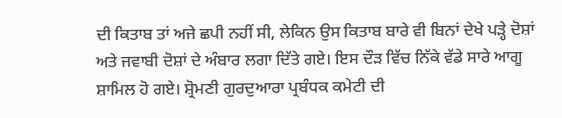ਦੀ ਕਿਤਾਬ ਤਾਂ ਅਜੇ ਛਪੀ ਨਹੀਂ ਸੀ, ਲੇਕਿਨ ਉਸ ਕਿਤਾਬ ਬਾਰੇ ਵੀ ਬਿਨਾਂ ਦੇਖੇ ਪੜ੍ਹੇ ਦੋਸ਼ਾਂ ਅਤੇ ਜਵਾਬੀ ਦੋਸ਼ਾਂ ਦੇ ਅੰਬਾਰ ਲਗਾ ਦਿੱਤੇ ਗਏ। ਇਸ ਦੌੜ ਵਿੱਚ ਨਿੱਕੇ ਵੱਡੇ ਸਾਰੇ ਆਗੂ ਸ਼ਾਮਿਲ ਹੋ ਗਏ। ਸ਼੍ਰੋਮਣੀ ਗੁਰਦੁਆਰਾ ਪ੍ਰਬੰਧਕ ਕਮੇਟੀ ਦੀ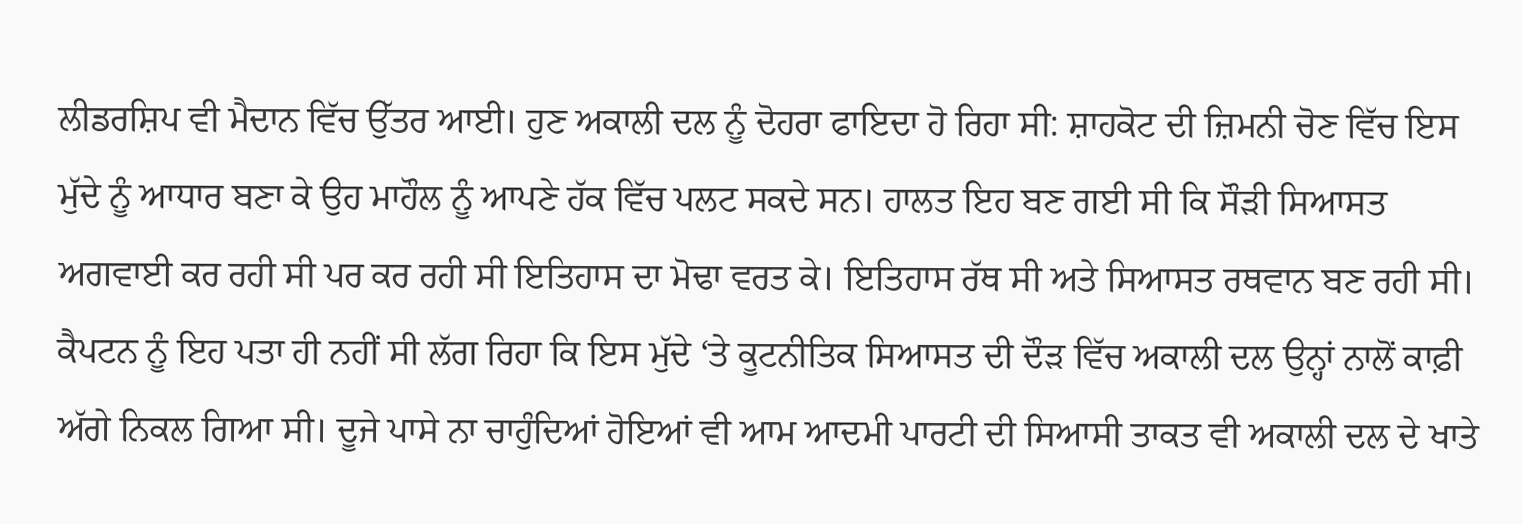ਲੀਡਰਸ਼ਿਪ ਵੀ ਮੈਦਾਨ ਵਿੱਚ ਉੱਤਰ ਆਈ। ਹੁਣ ਅਕਾਲੀ ਦਲ ਨੂੰ ਦੋਹਰਾ ਫਾਇਦਾ ਹੋ ਰਿਹਾ ਸੀ: ਸ਼ਾਹਕੋਟ ਦੀ ਜ਼ਿਮਨੀ ਚੋਣ ਵਿੱਚ ਇਸ ਮੁੱਦੇ ਨੂੰ ਆਧਾਰ ਬਣਾ ਕੇ ਉਹ ਮਾਹੌਲ ਨੂੰ ਆਪਣੇ ਹੱਕ ਵਿੱਚ ਪਲਟ ਸਕਦੇ ਸਨ। ਹਾਲਤ ਇਹ ਬਣ ਗਈ ਸੀ ਕਿ ਸੌੜੀ ਸਿਆਸਤ ਅਗਵਾਈ ਕਰ ਰਹੀ ਸੀ ਪਰ ਕਰ ਰਹੀ ਸੀ ਇਤਿਹਾਸ ਦਾ ਮੋਢਾ ਵਰਤ ਕੇ। ਇਤਿਹਾਸ ਰੱਥ ਸੀ ਅਤੇ ਸਿਆਸਤ ਰਥਵਾਨ ਬਣ ਰਹੀ ਸੀ। ਕੈਪਟਨ ਨੂੰ ਇਹ ਪਤਾ ਹੀ ਨਹੀਂ ਸੀ ਲੱਗ ਰਿਹਾ ਕਿ ਇਸ ਮੁੱਦੇ ‘ਤੇ ਕੂਟਨੀਤਿਕ ਸਿਆਸਤ ਦੀ ਦੌੜ ਵਿੱਚ ਅਕਾਲੀ ਦਲ ਉਨ੍ਹਾਂ ਨਾਲੋਂ ਕਾਫ਼ੀ ਅੱਗੇ ਨਿਕਲ ਗਿਆ ਸੀ। ਦੂਜੇ ਪਾਸੇ ਨਾ ਚਾਹੁੰਦਿਆਂ ਹੋਇਆਂ ਵੀ ਆਮ ਆਦਮੀ ਪਾਰਟੀ ਦੀ ਸਿਆਸੀ ਤਾਕਤ ਵੀ ਅਕਾਲੀ ਦਲ ਦੇ ਖਾਤੇ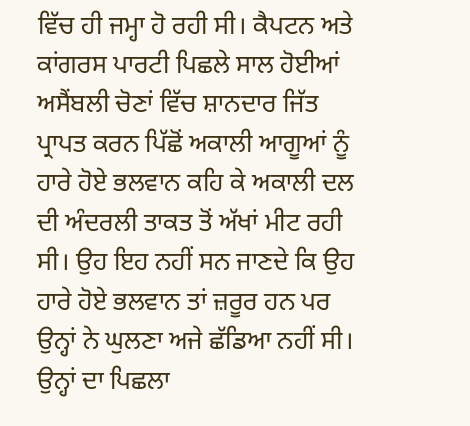ਵਿੱਚ ਹੀ ਜਮ੍ਹਾ ਹੋ ਰਹੀ ਸੀ। ਕੈਪਟਨ ਅਤੇ ਕਾਂਗਰਸ ਪਾਰਟੀ ਪਿਛਲੇ ਸਾਲ ਹੋਈਆਂ ਅਸੈਂਬਲੀ ਚੋਣਾਂ ਵਿੱਚ ਸ਼ਾਨਦਾਰ ਜਿੱਤ ਪ੍ਰਾਪਤ ਕਰਨ ਪਿੱਛੋਂ ਅਕਾਲੀ ਆਗੂਆਂ ਨੂੰ ਹਾਰੇ ਹੋਏ ਭਲਵਾਨ ਕਹਿ ਕੇ ਅਕਾਲੀ ਦਲ ਦੀ ਅੰਦਰਲੀ ਤਾਕਤ ਤੋਂ ਅੱਖਾਂ ਮੀਟ ਰਹੀ ਸੀ। ਉਹ ਇਹ ਨਹੀਂ ਸਨ ਜਾਣਦੇ ਕਿ ਉਹ ਹਾਰੇ ਹੋਏ ਭਲਵਾਨ ਤਾਂ ਜ਼ਰੂਰ ਹਨ ਪਰ ਉਨ੍ਹਾਂ ਨੇ ਘੁਲਣਾ ਅਜੇ ਛੱਡਿਆ ਨਹੀਂ ਸੀ। ਉਨ੍ਹਾਂ ਦਾ ਪਿਛਲਾ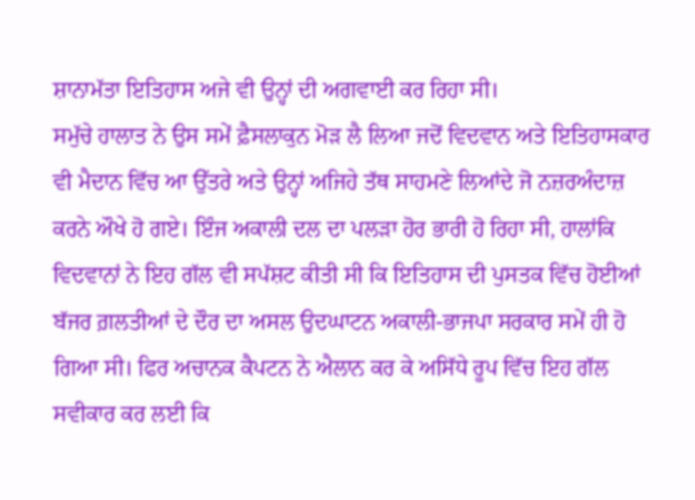ਸ਼ਾਨਾਮੱਤਾ ਇਤਿਹਾਸ ਅਜੇ ਵੀ ਉਨ੍ਹਾਂ ਦੀ ਅਗਵਾਈ ਕਰ ਰਿਹਾ ਸੀ।
ਸਮੁੱਚੇ ਹਾਲਾਤ ਨੇ ਉਸ ਸਮੇਂ ਫ਼ੈਸਲਾਕੁਨ ਮੋੜ ਲੈ ਲਿਆ ਜਦੋਂ ਵਿਦਵਾਨ ਅਤੇ ਇਤਿਹਾਸਕਾਰ ਵੀ ਮੈਦਾਨ ਵਿੱਚ ਆ ਉੱਤਰੇ ਅਤੇ ਉਨ੍ਹਾਂ ਅਜਿਹੇ ਤੱਥ ਸਾਹਮਣੇ ਲਿਆਂਦੇ ਜੋ ਨਜ਼ਰਅੰਦਾਜ਼ ਕਰਨੇ ਔਖੇ ਹੋ ਗਏ। ਇੰਜ ਅਕਾਲੀ ਦਲ ਦਾ ਪਲੜਾ ਹੋਰ ਭਾਰੀ ਹੋ ਰਿਹਾ ਸੀ, ਹਾਲਾਂਕਿ ਵਿਦਵਾਨਾਂ ਨੇ ਇਹ ਗੱਲ ਵੀ ਸਪੱਸ਼ਟ ਕੀਤੀ ਸੀ ਕਿ ਇਤਿਹਾਸ ਦੀ ਪੁਸਤਕ ਵਿੱਚ ਹੋਈਆਂ ਬੱਜਰ ਗ਼ਲਤੀਆਂ ਦੇ ਦੌਰ ਦਾ ਅਸਲ ਉਦਘਾਟਨ ਅਕਾਲੀ-ਭਾਜਪਾ ਸਰਕਾਰ ਸਮੇਂ ਹੀ ਹੋ ਗਿਆ ਸੀ। ਫਿਰ ਅਚਾਨਕ ਕੈਪਟਨ ਨੇ ਐਲਾਨ ਕਰ ਕੇ ਅਸਿੱਧੇ ਰੂਪ ਵਿੱਚ ਇਹ ਗੱਲ ਸਵੀਕਾਰ ਕਰ ਲਈ ਕਿ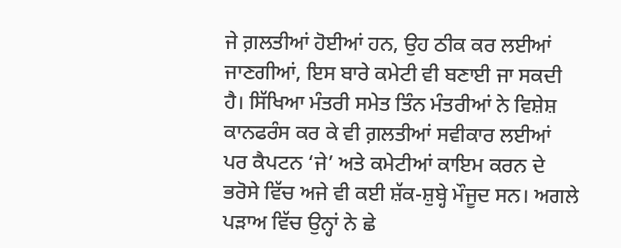ਜੇ ਗ਼ਲਤੀਆਂ ਹੋਈਆਂ ਹਨ, ਉਹ ਠੀਕ ਕਰ ਲਈਆਂ ਜਾਣਗੀਆਂ, ਇਸ ਬਾਰੇ ਕਮੇਟੀ ਵੀ ਬਣਾਈ ਜਾ ਸਕਦੀ ਹੈ। ਸਿੱਖਿਆ ਮੰਤਰੀ ਸਮੇਤ ਤਿੰਨ ਮੰਤਰੀਆਂ ਨੇ ਵਿਸ਼ੇਸ਼ ਕਾਨਫਰੰਸ ਕਰ ਕੇ ਵੀ ਗ਼ਲਤੀਆਂ ਸਵੀਕਾਰ ਲਈਆਂ ਪਰ ਕੈਪਟਨ ‘ਜੇ’ ਅਤੇ ਕਮੇਟੀਆਂ ਕਾਇਮ ਕਰਨ ਦੇ ਭਰੋਸੇ ਵਿੱਚ ਅਜੇ ਵੀ ਕਈ ਸ਼ੱਕ-ਸ਼ੁਬ੍ਹੇ ਮੌਜੂਦ ਸਨ। ਅਗਲੇ ਪੜਾਅ ਵਿੱਚ ਉਨ੍ਹਾਂ ਨੇ ਛੇ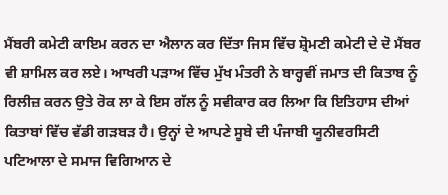ਮੈਂਬਰੀ ਕਮੇਟੀ ਕਾਇਮ ਕਰਨ ਦਾ ਐਲਾਨ ਕਰ ਦਿੱਤਾ ਜਿਸ ਵਿੱਚ ਸ਼੍ਰੋਮਣੀ ਕਮੇਟੀ ਦੇ ਦੋ ਮੈਂਬਰ ਵੀ ਸ਼ਾਮਿਲ ਕਰ ਲਏ। ਆਖਰੀ ਪੜਾਅ ਵਿੱਚ ਮੁੱਖ ਮੰਤਰੀ ਨੇ ਬਾਰ੍ਹਵੀਂ ਜਮਾਤ ਦੀ ਕਿਤਾਬ ਨੂੰ ਰਿਲੀਜ਼ ਕਰਨ ਉਤੇ ਰੋਕ ਲਾ ਕੇ ਇਸ ਗੱਲ ਨੂੰ ਸਵੀਕਾਰ ਕਰ ਲਿਆ ਕਿ ਇਤਿਹਾਸ ਦੀਆਂ ਕਿਤਾਬਾਂ ਵਿੱਚ ਵੱਡੀ ਗੜਬੜ ਹੈ। ਉਨ੍ਹਾਂ ਦੇ ਆਪਣੇ ਸੂਬੇ ਦੀ ਪੰਜਾਬੀ ਯੂਨੀਵਰਸਿਟੀ ਪਟਿਆਲਾ ਦੇ ਸਮਾਜ ਵਿਗਿਆਨ ਦੇ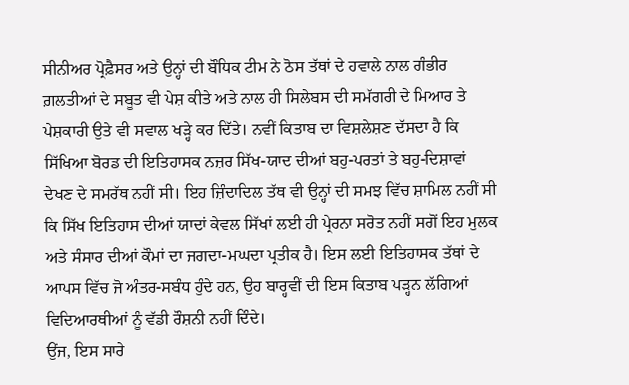ਸੀਨੀਅਰ ਪ੍ਰੋਫ਼ੈਸਰ ਅਤੇ ਉਨ੍ਹਾਂ ਦੀ ਬੌਧਿਕ ਟੀਮ ਨੇ ਠੋਸ ਤੱਥਾਂ ਦੇ ਹਵਾਲੇ ਨਾਲ ਗੰਭੀਰ ਗ਼ਲਤੀਆਂ ਦੇ ਸਬੂਤ ਵੀ ਪੇਸ਼ ਕੀਤੇ ਅਤੇ ਨਾਲ ਹੀ ਸਿਲੇਬਸ ਦੀ ਸਮੱਗਰੀ ਦੇ ਮਿਆਰ ਤੇ ਪੇਸ਼ਕਾਰੀ ਉਤੇ ਵੀ ਸਵਾਲ ਖੜ੍ਹੇ ਕਰ ਦਿੱਤੇ। ਨਵੀਂ ਕਿਤਾਬ ਦਾ ਵਿਸ਼ਲੇਸ਼ਣ ਦੱਸਦਾ ਹੈ ਕਿ ਸਿੱਖਿਆ ਬੋਰਡ ਦੀ ਇਤਿਹਾਸਕ ਨਜ਼ਰ ਸਿੱਖ-ਯਾਦ ਦੀਆਂ ਬਹੁ-ਪਰਤਾਂ ਤੇ ਬਹੁ-ਦਿਸ਼ਾਵਾਂ ਦੇਖਣ ਦੇ ਸਮਰੱਥ ਨਹੀਂ ਸੀ। ਇਹ ਜ਼ਿੰਦਾਦਿਲ ਤੱਥ ਵੀ ਉਨ੍ਹਾਂ ਦੀ ਸਮਝ ਵਿੱਚ ਸ਼ਾਮਿਲ ਨਹੀਂ ਸੀ ਕਿ ਸਿੱਖ ਇਤਿਹਾਸ ਦੀਆਂ ਯਾਦਾਂ ਕੇਵਲ ਸਿੱਖਾਂ ਲਈ ਹੀ ਪ੍ਰੇਰਨਾ ਸਰੋਤ ਨਹੀਂ ਸਗੋਂ ਇਹ ਮੁਲਕ ਅਤੇ ਸੰਸਾਰ ਦੀਆਂ ਕੌਮਾਂ ਦਾ ਜਗਦਾ-ਮਘਦਾ ਪ੍ਰਤੀਕ ਹੈ। ਇਸ ਲਈ ਇਤਿਹਾਸਕ ਤੱਥਾਂ ਦੇ ਆਪਸ ਵਿੱਚ ਜੋ ਅੰਤਰ-ਸਬੰਧ ਹੁੰਦੇ ਹਨ, ਉਹ ਬਾਰ੍ਹਵੀਂ ਦੀ ਇਸ ਕਿਤਾਬ ਪੜ੍ਹਨ ਲੱਗਿਆਂ ਵਿਦਿਆਰਥੀਆਂ ਨੂੰ ਵੱਡੀ ਰੌਸ਼ਨੀ ਨਹੀਂ ਦਿੰਦੇ।
ਉਂਜ, ਇਸ ਸਾਰੇ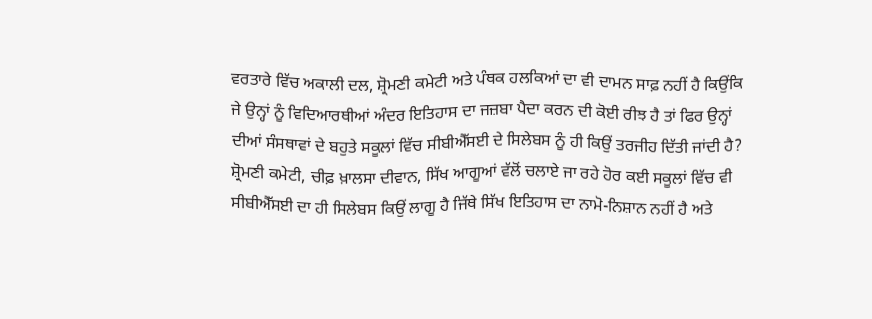ਵਰਤਾਰੇ ਵਿੱਚ ਅਕਾਲੀ ਦਲ, ਸ਼੍ਰੋਮਣੀ ਕਮੇਟੀ ਅਤੇ ਪੰਥਕ ਹਲਕਿਆਂ ਦਾ ਵੀ ਦਾਮਨ ਸਾਫ਼ ਨਹੀਂ ਹੈ ਕਿਉਂਕਿ ਜੇ ਉਨ੍ਹਾਂ ਨੂੰ ਵਿਦਿਆਰਥੀਆਂ ਅੰਦਰ ਇਤਿਹਾਸ ਦਾ ਜਜ਼ਬਾ ਪੈਦਾ ਕਰਨ ਦੀ ਕੋਈ ਰੀਝ ਹੈ ਤਾਂ ਫਿਰ ਉਨ੍ਹਾਂ ਦੀਆਂ ਸੰਸਥਾਵਾਂ ਦੇ ਬਹੁਤੇ ਸਕੂਲਾਂ ਵਿੱਚ ਸੀਬੀਐੱਸਈ ਦੇ ਸਿਲੇਬਸ ਨੂੰ ਹੀ ਕਿਉਂ ਤਰਜੀਹ ਦਿੱਤੀ ਜਾਂਦੀ ਹੈ? ਸ਼੍ਰੋਮਣੀ ਕਮੇਟੀ, ਚੀਫ਼ ਖ਼ਾਲਸਾ ਦੀਵਾਨ, ਸਿੱਖ ਆਗੂਆਂ ਵੱਲੋਂ ਚਲਾਏ ਜਾ ਰਹੇ ਹੋਰ ਕਈ ਸਕੂਲਾਂ ਵਿੱਚ ਵੀ ਸੀਬੀਐੱਸਈ ਦਾ ਹੀ ਸਿਲੇਬਸ ਕਿਉਂ ਲਾਗੂ ਹੈ ਜਿੱਥੇ ਸਿੱਖ ਇਤਿਹਾਸ ਦਾ ਨਾਮੋ-ਨਿਸ਼ਾਨ ਨਹੀਂ ਹੈ ਅਤੇ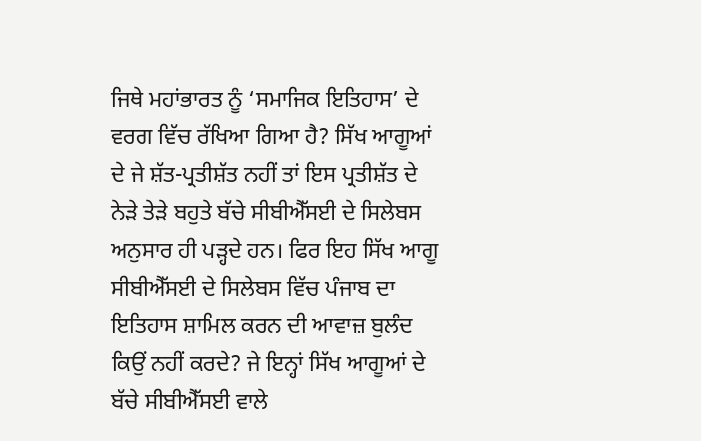ਜਿਥੇ ਮਹਾਂਭਾਰਤ ਨੂੰ ‘ਸਮਾਜਿਕ ਇਤਿਹਾਸ’ ਦੇ ਵਰਗ ਵਿੱਚ ਰੱਖਿਆ ਗਿਆ ਹੈ? ਸਿੱਖ ਆਗੂਆਂ ਦੇ ਜੇ ਸ਼ੱਤ-ਪ੍ਰਤੀਸ਼ੱਤ ਨਹੀਂ ਤਾਂ ਇਸ ਪ੍ਰਤੀਸ਼ੱਤ ਦੇ ਨੇੜੇ ਤੇੜੇ ਬਹੁਤੇ ਬੱਚੇ ਸੀਬੀਐੱਸਈ ਦੇ ਸਿਲੇਬਸ ਅਨੁਸਾਰ ਹੀ ਪੜ੍ਹਦੇ ਹਨ। ਫਿਰ ਇਹ ਸਿੱਖ ਆਗੂ ਸੀਬੀਐੱਸਈ ਦੇ ਸਿਲੇਬਸ ਵਿੱਚ ਪੰਜਾਬ ਦਾ ਇਤਿਹਾਸ ਸ਼ਾਮਿਲ ਕਰਨ ਦੀ ਆਵਾਜ਼ ਬੁਲੰਦ ਕਿਉਂ ਨਹੀਂ ਕਰਦੇ? ਜੇ ਇਨ੍ਹਾਂ ਸਿੱਖ ਆਗੂਆਂ ਦੇ ਬੱਚੇ ਸੀਬੀਐੱਸਈ ਵਾਲੇ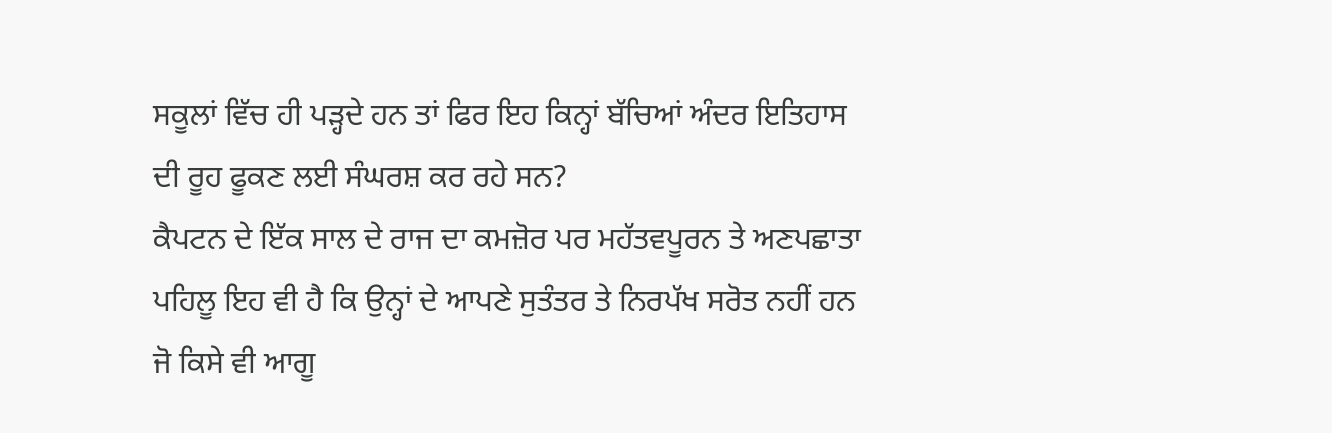ਸਕੂਲਾਂ ਵਿੱਚ ਹੀ ਪੜ੍ਹਦੇ ਹਨ ਤਾਂ ਫਿਰ ਇਹ ਕਿਨ੍ਹਾਂ ਬੱਚਿਆਂ ਅੰਦਰ ਇਤਿਹਾਸ ਦੀ ਰੂਹ ਫੂਕਣ ਲਈ ਸੰਘਰਸ਼ ਕਰ ਰਹੇ ਸਨ?
ਕੈਪਟਨ ਦੇ ਇੱਕ ਸਾਲ ਦੇ ਰਾਜ ਦਾ ਕਮਜ਼ੋਰ ਪਰ ਮਹੱਤਵਪੂਰਨ ਤੇ ਅਣਪਛਾਤਾ ਪਹਿਲੂ ਇਹ ਵੀ ਹੈ ਕਿ ਉਨ੍ਹਾਂ ਦੇ ਆਪਣੇ ਸੁਤੰਤਰ ਤੇ ਨਿਰਪੱਖ ਸਰੋਤ ਨਹੀਂ ਹਨ ਜੋ ਕਿਸੇ ਵੀ ਆਗੂ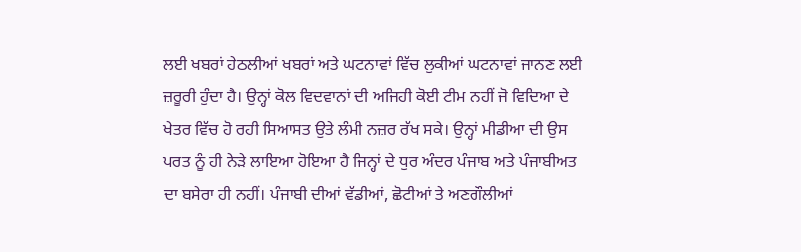ਲਈ ਖਬਰਾਂ ਹੇਠਲੀਆਂ ਖਬਰਾਂ ਅਤੇ ਘਟਨਾਵਾਂ ਵਿੱਚ ਲੁਕੀਆਂ ਘਟਨਾਵਾਂ ਜਾਨਣ ਲਈ ਜ਼ਰੂਰੀ ਹੁੰਦਾ ਹੈ। ਉਨ੍ਹਾਂ ਕੋਲ ਵਿਦਵਾਨਾਂ ਦੀ ਅਜਿਹੀ ਕੋਈ ਟੀਮ ਨਹੀਂ ਜੋ ਵਿਦਿਆ ਦੇ ਖੇਤਰ ਵਿੱਚ ਹੋ ਰਹੀ ਸਿਆਸਤ ਉਤੇ ਲੰਮੀ ਨਜ਼ਰ ਰੱਖ ਸਕੇ। ਉਨ੍ਹਾਂ ਮੀਡੀਆ ਦੀ ਉਸ ਪਰਤ ਨੂੰ ਹੀ ਨੇੜੇ ਲਾਇਆ ਹੋਇਆ ਹੈ ਜਿਨ੍ਹਾਂ ਦੇ ਧੁਰ ਅੰਦਰ ਪੰਜਾਬ ਅਤੇ ਪੰਜਾਬੀਅਤ ਦਾ ਬਸੇਰਾ ਹੀ ਨਹੀਂ। ਪੰਜਾਬੀ ਦੀਆਂ ਵੱਡੀਆਂ, ਛੋਟੀਆਂ ਤੇ ਅਣਗੌਲੀਆਂ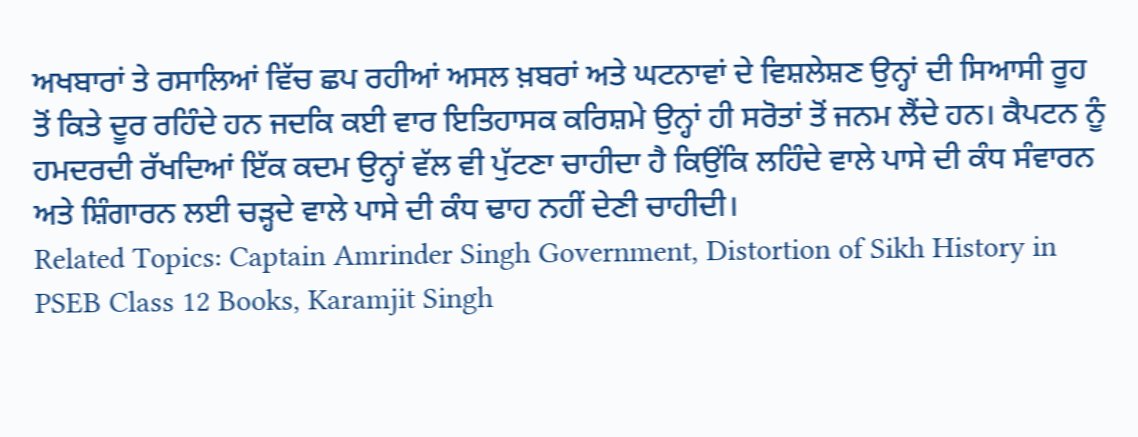ਅਖਬਾਰਾਂ ਤੇ ਰਸਾਲਿਆਂ ਵਿੱਚ ਛਪ ਰਹੀਆਂ ਅਸਲ ਖ਼ਬਰਾਂ ਅਤੇ ਘਟਨਾਵਾਂ ਦੇ ਵਿਸ਼ਲੇਸ਼ਣ ਉਨ੍ਹਾਂ ਦੀ ਸਿਆਸੀ ਰੂਹ ਤੋਂ ਕਿਤੇ ਦੂਰ ਰਹਿੰਦੇ ਹਨ ਜਦਕਿ ਕਈ ਵਾਰ ਇਤਿਹਾਸਕ ਕਰਿਸ਼ਮੇ ਉਨ੍ਹਾਂ ਹੀ ਸਰੋਤਾਂ ਤੋਂ ਜਨਮ ਲੈਂਦੇ ਹਨ। ਕੈਪਟਨ ਨੂੰ ਹਮਦਰਦੀ ਰੱਖਦਿਆਂ ਇੱਕ ਕਦਮ ਉਨ੍ਹਾਂ ਵੱਲ ਵੀ ਪੁੱਟਣਾ ਚਾਹੀਦਾ ਹੈ ਕਿਉਂਕਿ ਲਹਿੰਦੇ ਵਾਲੇ ਪਾਸੇ ਦੀ ਕੰਧ ਸੰਵਾਰਨ ਅਤੇ ਸ਼ਿੰਗਾਰਨ ਲਈ ਚੜ੍ਹਦੇ ਵਾਲੇ ਪਾਸੇ ਦੀ ਕੰਧ ਢਾਹ ਨਹੀਂ ਦੇਣੀ ਚਾਹੀਦੀ।
Related Topics: Captain Amrinder Singh Government, Distortion of Sikh History in PSEB Class 12 Books, Karamjit Singh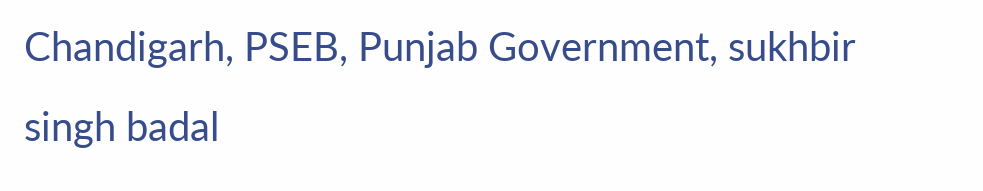Chandigarh, PSEB, Punjab Government, sukhbir singh badal